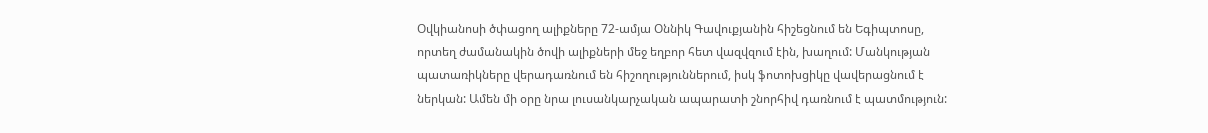Օվկիանոսի ծփացող ալիքները 72-ամյա Օննիկ Գավուքյանին հիշեցնում են Եգիպտոսը, որտեղ ժամանակին ծովի ալիքների մեջ եղբոր հետ վազվզում էին, խաղում: Մանկության պատառիկները վերադառնում են հիշողություններում, իսկ ֆոտոխցիկը վավերացնում է ներկան: Ամեն մի օրը նրա լուսանկարչական ապարատի շնորհիվ դառնում է պատմություն: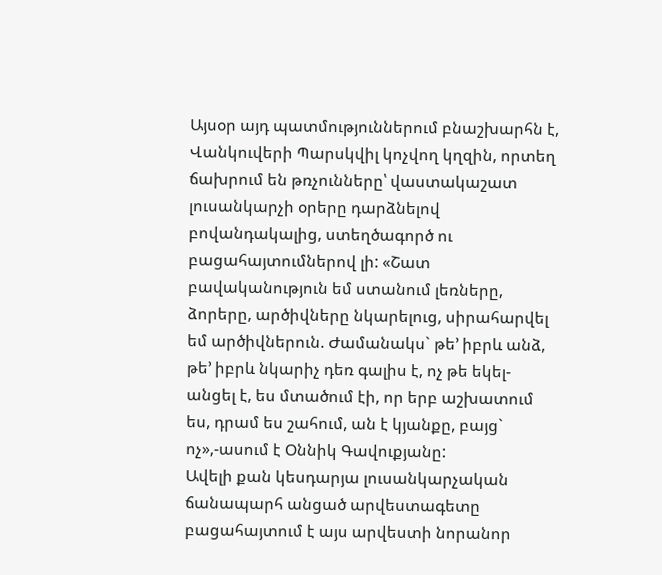Այսօր այդ պատմություններում բնաշխարհն է, Վանկուվերի Պարսկվիլ կոչվող կղզին, որտեղ ճախրում են թռչունները՝ վաստակաշատ լուսանկարչի օրերը դարձնելով բովանդակալից, ստեղծագործ ու բացահայտումներով լի: «Շատ բավականություն եմ ստանում լեռները, ձորերը, արծիվները նկարելուց, սիրահարվել եմ արծիվներուն. Ժամանակս` թե’ իբրև անձ, թե’ իբրև նկարիչ դեռ գալիս է, ոչ թե եկել-անցել է, ես մտածում էի, որ երբ աշխատում ես, դրամ ես շահում, ան է կյանքը, բայց` ոչ»,-ասում է Օննիկ Գավուքյանը:
Ավելի քան կեսդարյա լուսանկարչական ճանապարհ անցած արվեստագետը բացահայտում է այս արվեստի նորանոր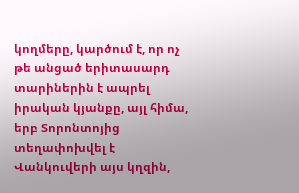կողմերը, կարծում է, որ ոչ թե անցած երիտասարդ տարիներին է ապրել իրական կյանքը, այլ հիմա, երբ Տորոնտոյից տեղափոխվել է Վանկուվերի այս կղզին,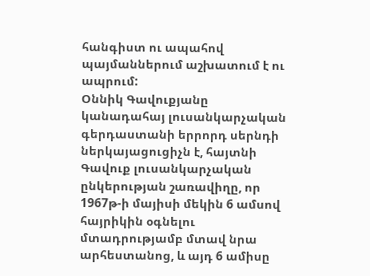հանգիստ ու ապահով պայմաններում աշխատում է ու ապրում:
Օննիկ Գավուքյանը կանադահայ լուսանկարչական գերդաստանի երրորդ սերնդի ներկայացուցիչն է, հայտնի Գավուք լուսանկարչական ընկերության շառավիղը, որ 1967թ-ի մայիսի մեկին 6 ամսով հայրիկին օգնելու մտադրությամբ մտավ նրա արհեստանոց, և այդ 6 ամիսը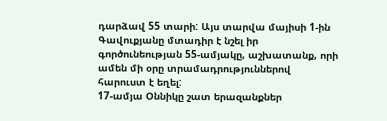դարձավ 55 տարի: Այս տարվա մայիսի 1-ին Գավուքյանը մտադիր է նշել իր գործունեության 55-ամյակը, աշխատանք, որի ամեն մի օրը տրամադրություններով հարուստ է եղել:
17-ամյա Օննիկը շատ երազանքներ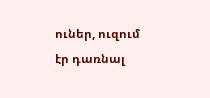ուներ, ուզում էր դառնալ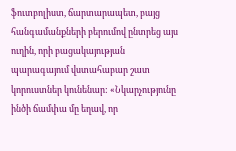ֆուտբոլիստ, ճարտարապետ, բայց հանգամանքների բերումով ընտրեց այս ուղին, որի բացակայության պարագայում վստահաբար շատ կորուստներ կունենար: «Նկարչությունը ինծի ճամփա մը եղավ, որ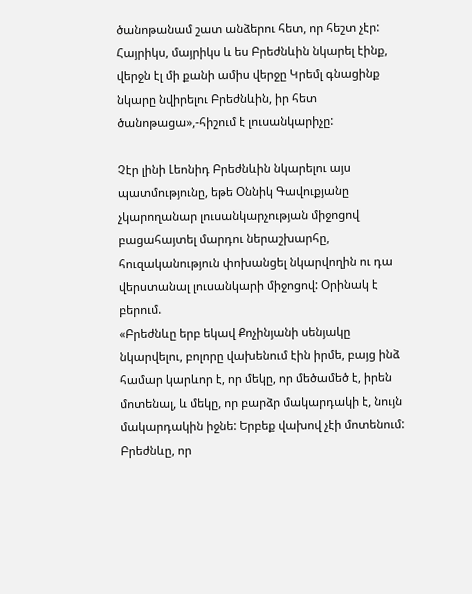ծանոթանամ շատ անձերու հետ, որ հեշտ չէր: Հայրիկս, մայրիկս և ես Բրեժնևին նկարել էինք, վերջն էլ մի քանի ամիս վերջը Կրեմլ գնացինք նկարը նվիրելու Բրեժնևին, իր հետ ծանոթացա»,-հիշում է լուսանկարիչը:

Չէր լինի Լեոնիդ Բրեժնևին նկարելու այս պատմությունը, եթե Օննիկ Գավուքյանը չկարողանար լուսանկարչության միջոցով բացահայտել մարդու ներաշխարհը, հուզականություն փոխանցել նկարվողին ու դա վերստանալ լուսանկարի միջոցով: Օրինակ է բերում.
«Բրեժնևը երբ եկավ Քոչինյանի սենյակը նկարվելու, բոլորը վախենում էին իրմե, բայց ինձ համար կարևոր է, որ մեկը, որ մեծամեծ է, իրեն մոտենալ, և մեկը, որ բարձր մակարդակի է, նույն մակարդակին իջնե: Երբեք վախով չէի մոտենում: Բրեժնևը, որ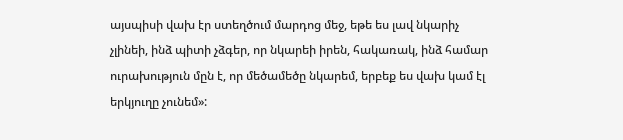այսպիսի վախ էր ստեղծում մարդոց մեջ, եթե ես լավ նկարիչ չլինեի, ինձ պիտի չձգեր, որ նկարեի իրեն, հակառակ, ինձ համար ուրախություն մըն է, որ մեծամեծը նկարեմ, երբեք ես վախ կամ էլ երկյուղը չունեմ»: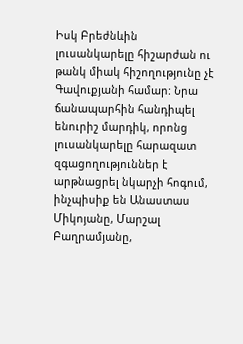Իսկ Բրեժնևին լուսանկարելը հիշարժան ու թանկ միակ հիշողությունը չէ Գավուքյանի համար: Նրա ճանապարհին հանդիպել ենուրիշ մարդիկ, որոնց լուսանկարելը հարազատ զգացողություններ է արթնացրել նկարչի հոգում, ինչպիսիք են Անաստաս Միկոյանը, Մարշալ Բաղրամյանը,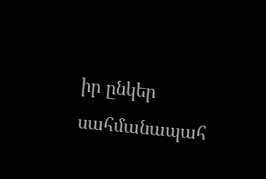իր ընկեր սահմանապահ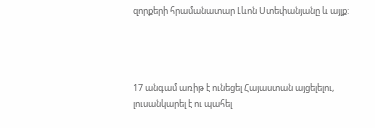զորքերի հրամանատար Լևոն Ստեփանյանը և այլք:




17 անգամ առիթ է ունեցել Հայաստան այցելելու, լուսանկարել է ու պահել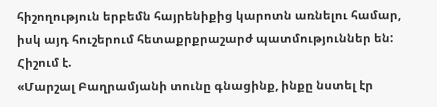հիշողություն երբեմն հայրենիքից կարոտն առնելու համար, իսկ այդ հուշերում հետաքրքրաշարժ պատմություններ են: Հիշում է.
«Մարշալ Բաղրամյանի տունը գնացինք, ինքը նստել էր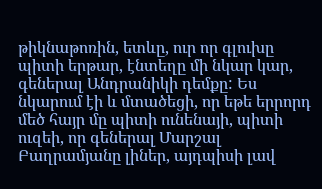թիկնաթոռին, ետևը, ուր որ գլուխը պիտի երթար, էնտեղը մի նկար կար, գեներալ Անդրանիկի դեմքը: Ես նկարում էի և մտածեցի, որ եթե երրորդ մեծ հայր մը պիտի ունենայի, պիտի ուզեի, որ գեներալ Մարշալ Բաղրամյանը լիներ, այդպիսի լավ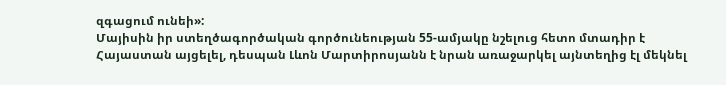զգացում ունեի»:
Մայիսին իր ստեղծագործական գործունեության 55-ամյակը նշելուց հետո մտադիր է Հայաստան այցելել, դեսպան Լևոն Մարտիրոսյանն է նրան առաջարկել այնտեղից էլ մեկնել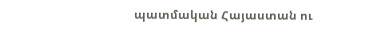պատմական Հայաստան ու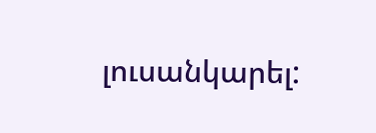լուսանկարել: